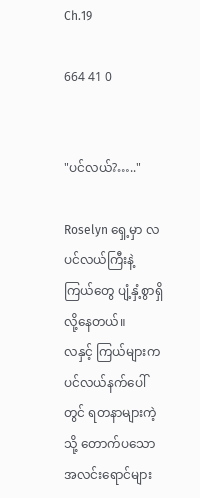Ch.19

664 41 0


"ပင်လယ်?….."

Roselyn ရှေ့မှာ လပင်လယ်ကြီးနဲ့ ကြယ်တွေ ပျံ့နှံ့စွာရှိလို့နေတယ်။
လနှင့် ကြယ်များက ပင်လယ်နက်ပေါ်တွင် ရတနာများကဲ့သို့ တောက်ပသော အလင်းရောင်များ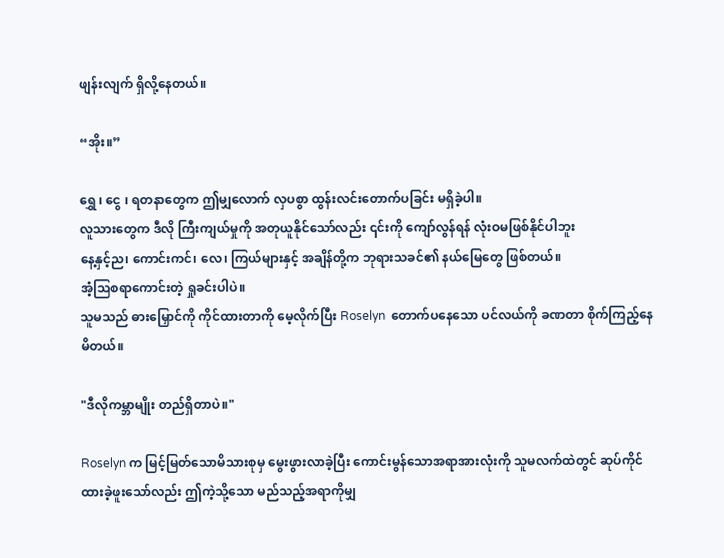ဖျန်းလျက် ရှိလို့နေတယ်။

“အိုး။”

ရွှေ ၊ ငွေ ၊ ရတနာတွေက ဤမျှလောက် လှပစွာ ထွန်းလင်းတောက်ပခြင်း မရှိခဲ့ပါ။
လူသားတွေက ဒီလို ကြီးကျယ်မှုကို အတုယူနိုင်သော်လည်း ၎င်းကို ကျော်လွန်ရန် လုံးဝမဖြစ်နိုင်ပါဘူး
နေ့နှင့်ည၊ ကောင်းကင်၊ လေ၊ ကြယ်များနှင့် အချိန်တို့က ဘုရားသခင်၏ နယ်မြေတွေ ဖြစ်တယ်။
အံ့သြစရာကောင်းတဲ့ ရှုခင်းပါပဲ။
သူမသည် ဓားမြှောင်ကို ကိုင်ထားတာကို မေ့လိုက်ပြီး Roselyn  တောက်ပနေသော ပင်လယ်ကို ခဏတာ စိုက်ကြည့်နေမိတယ်။

"ဒီလိုကမ္ဘာမျိုး တည်ရှိတာပဲ။"

Roselyn က မြင့်မြတ်သောမိသားစုမှ မွေးဖွားလာခဲ့ပြီး ကောင်းမွန်သောအရာအားလုံးကို သူမလက်ထဲတွင် ဆုပ်ကိုင်ထားခဲ့ဖူးသော်လည်း ဤကဲ့သို့သော မည်သည့်အရာကိုမျှ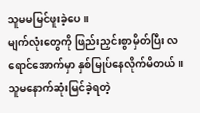သူမမမြင်ဖူးခဲ့ပေ။
မျက်လုံးတွေကို ဖြည်းညှင်းစွာမှိတ်ပြီး လရောင်အောက်မှာ နှစ်မြုပ်နေလိုက်မိတယ်။
သူမနောက်ဆုံးမြင်ခဲ့ရတဲ့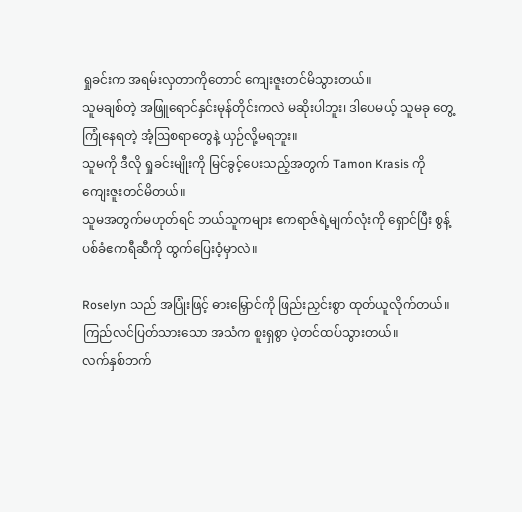ရှုခင်းက အရမ်းလှတာကိုတောင် ကျေးဇူးတင်မိသွားတယ်။
သူမချစ်တဲ့ အဖြူရောင်နှင်းမုန်တိုင်းကလဲ မဆိုးပါဘူး၊ ဒါပေမယ့် သူမခု တွေ့ကြုံနေရတဲ့ အံ့ဩစရာတွေနဲ့ ယှဉ်လို့မရဘူး။
သူမကို ဒီလို ရှုခင်းမျိုးကို မြင်ခွင့်ပေးသည့်အတွက် Tamon Krasis ကို ကျေးဇူးတင်မိတယ်။
သူမအတွက်မဟုတ်ရင် ဘယ်သူကများ ဧကရာဇ်ရဲ့မျက်လုံးကို ရှောင်ပြီး စွန့်ပစ်ခံဧကရီဆီကို ထွက်ပြေးဝံ့မှာလဲ။

Roselyn သည် အပြုံးဖြင့် ဓားမြှောင်ကို ဖြည်းညှင်းစွာ ထုတ်ယူလိုက်တယ်။
ကြည်လင်ပြတ်သားသော အသံက စူးရှစွာ ပဲ့တင်ထပ်သွားတယ်။
လက်နှစ်ဘက်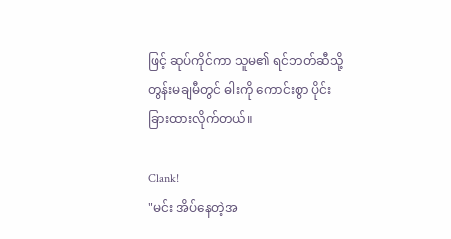ဖြင့် ဆုပ်ကိုင်ကာ သူမ၏ ရင်ဘတ်ဆီသို့ တွန်းမချမီတွင် ဓါးကို ကောင်းစွာ ပိုင်းခြားထားလိုက်တယ်။

Clank!
"မင်း အိပ်နေတဲ့အ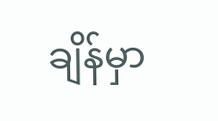ချိန်မှာ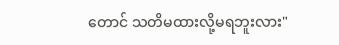တောင် သတိမထားလို့မရဘူးလား"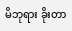မိဘုရား ခိုးတာ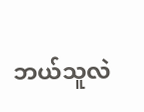ဘယ်သူလဲ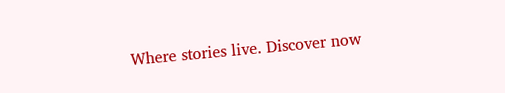Where stories live. Discover now